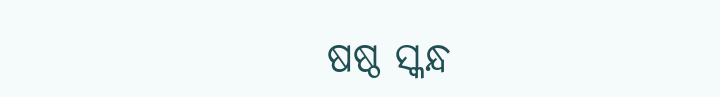ଷଷ୍ଠ ସ୍କନ୍ଧ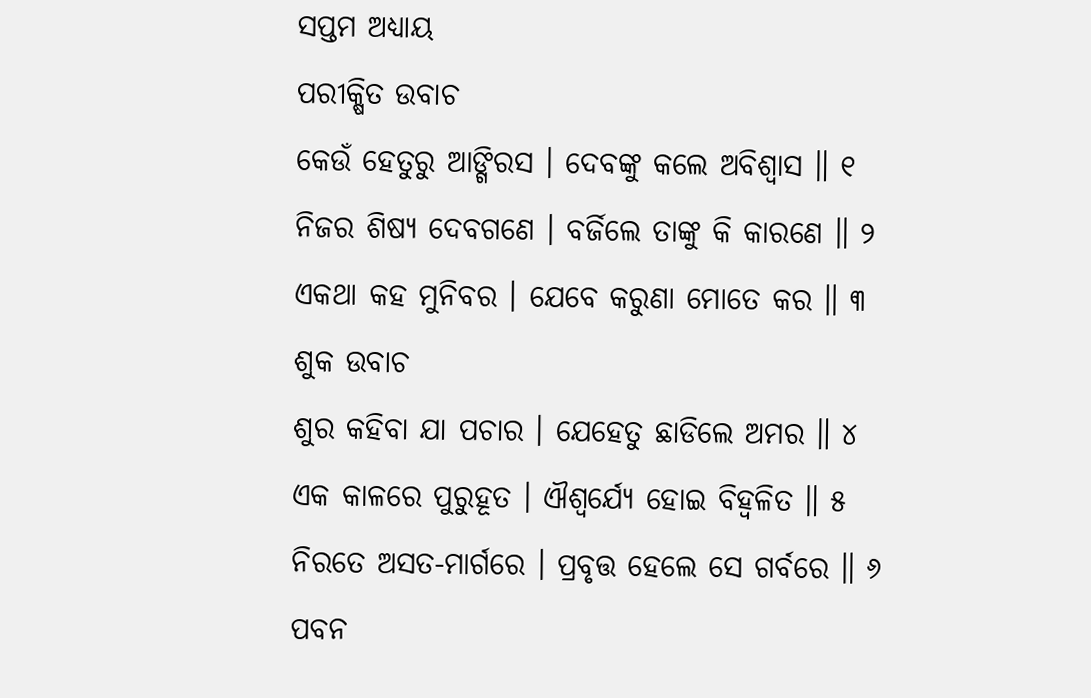ସପ୍ତମ ଅଧ୍ୟାୟ
ପରୀକ୍ଷିତ ଉବାଚ
କେଉଁ ହେତୁରୁ ଆଙ୍ଗିରସ । ଦେବଙ୍କୁ କଲେ ଅବିଶ୍ୱାସ ॥ ୧
ନିଜର ଶିଷ୍ୟ ଦେବଗଣେ । ବର୍ଜିଲେ ତାଙ୍କୁ କି କାରଣେ ॥ ୨
ଏକଥା କହ ମୁନିବର । ଯେବେ କରୁଣା ମୋତେ କର ॥ ୩
ଶୁକ ଉବାଚ
ଶୁର କହିବା ଯା ପଚାର । ଯେହେତୁ ଛାଡିଲେ ଅମର ॥ ୪
ଏକ କାଳରେ ପୁରୁହୂତ । ଐଶ୍ୱର୍ଯ୍ୟେ ହୋଇ ବିହ୍ୱଳିତ ॥ ୫
ନିରତେ ଅସତ-ମାର୍ଗରେ । ପ୍ରବୃତ୍ତ ହେଲେ ସେ ଗର୍ବରେ ॥ ୬
ପବନ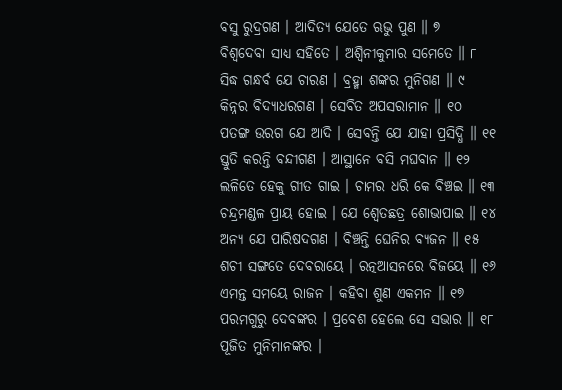ବସୁ ରୁଦ୍ରଗଣ । ଆଦିତ୍ୟ ଯେତେ ଋଭୁ ପୁଣ ॥ ୭
ବିଶ୍ୱଦେବା ସାଧ୍ୟ ସହିତେ । ଅଶ୍ୱିନୀକୁମାର ସମେତେ ॥ ୮
ସିଦ୍ଧ ଗନ୍ଧର୍ବ ଯେ ଚାରଣ । ବ୍ରହ୍ମା ଶଙ୍କର ମୁନିଗଣ ॥ ୯
କିନ୍ନର ବିଦ୍ୟାଧରଗଣ । ସେବିତ ଅପସରାମାନ ॥ ୧୦
ପତଙ୍ଗ ଉରଗ ଯେ ଆଦି । ସେବନ୍ତି ଯେ ଯାହା ପ୍ରସିଦ୍ଧି ॥ ୧୧
ସ୍ତୁତି କରନ୍ତି ବନ୍ଦୀଗଣ । ଆସ୍ଥାନେ ବସି ମଘବାନ ॥ ୧୨
ଲଳିତେ ହେକୁ ଗୀତ ଗାଇ । ଚାମର ଧରି କେ ବିଞ୍ଚଇ ॥ ୧୩
ଚନ୍ଦ୍ରମଣ୍ଡଳ ପ୍ରାୟ ହୋଇ । ଯେ ଶ୍ୱେତଛତ୍ର ଶୋଭାପାଇ ॥ ୧୪
ଅନ୍ୟ ଯେ ପାରିଷଦଗଣ । ବିଞ୍ଚନ୍ତି ଘେନିର ବ୍ୟଜନ ॥ ୧୫
ଶଚୀ ସଙ୍ଗତେ ଦେବରାୟେ । ରତ୍ନଆସନରେ ବିଜୟେ ॥ ୧୬
ଏମନ୍ତ ସମୟେ ରାଜନ । କହିବା ଶୁଣ ଏକମନ ॥ ୧୭
ପରମଗୁରୁ ଦେବଙ୍କର । ପ୍ରବେଶ ହେଲେ ସେ ସଭାର ॥ ୧୮
ପୂଜିତ ମୁନିମାନଙ୍କର ।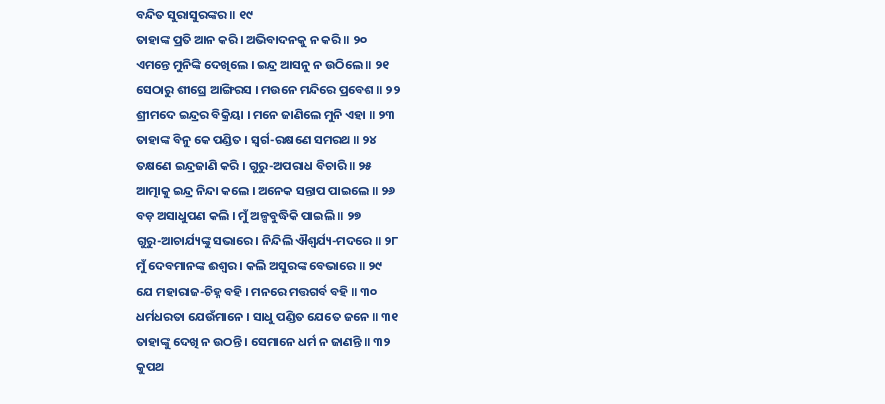ବନ୍ଦିତ ସୁରାସୁରଙ୍କର ॥ ୧୯
ତାହାଙ୍କ ପ୍ରତି ଆନ କରି । ଅଭିବାଦନକୁ ନ କରି ॥ ୨୦
ଏମନ୍ତେ ମୁନିଙ୍କି ଦେଖିଲେ । ଇନ୍ଦ୍ର ଆସନୁ ନ ଉଠିଲେ ॥ ୨୧
ସେଠାରୁ ଶୀଘ୍ରେ ଆଙ୍ଗିରସ । ମଉନେ ମନ୍ଦିରେ ପ୍ରବେଶ ॥ ୨୨
ଶ୍ରୀମଦେ ଇନ୍ଦ୍ରର ବିକ୍ରିୟା । ମନେ ଜାଣିଲେ ମୁନି ଏହା ॥ ୨୩
ତାହାଙ୍କ ବିନୁ କେ ପଣ୍ଡିତ । ସ୍ୱର୍ଗ-ରକ୍ଷଣେ ସମରଥ ॥ ୨୪
ତକ୍ଷଣେ ଇନ୍ଦ୍ରଜାଣି କରି । ଗୁରୁ-ଅପରାଧ ବିଚାରି ॥ ୨୫
ଆତ୍ମାକୁ ଇନ୍ଦ୍ର ନିନ୍ଦା କଲେ । ଅନେକ ସନ୍ତାପ ପାଇଲେ ॥ ୨୬
ବଡ଼ ଅସାଧୁପଣ କଲି । ମୁଁ ଅଳ୍ପବୁଦ୍ଧିକି ପାଇଲି ॥ ୨୭
ଗୁରୁ-ଆଚାର୍ଯ୍ୟଙ୍କୁ ସଭାରେ । ନିନ୍ଦିଲି ଐଶ୍ୱର୍ଯ୍ୟ-ମଦରେ ॥ ୨୮
ମୁଁ ଦେବମାନଙ୍କ ଈଶ୍ୱର । କଲି ଅସୁରଙ୍କ ବେଭାରେ ॥ ୨୯
ଯେ ମହାରାଜ-ଚିହ୍ନ ବହି । ମନରେ ମତ୍ତଗର୍ବ ବହି ॥ ୩୦
ଧର୍ମଧରତା ଯେଉଁମାନେ । ସାଧୁ ପଣ୍ଡିତ ଯେତେ ଜନେ ॥ ୩୧
ତାହାଙ୍କୁ ଦେଖି ନ ଉଠନ୍ତି । ସେମାନେ ଧର୍ମ ନ ଜାଣନ୍ତି ॥ ୩୨
କୁପଥ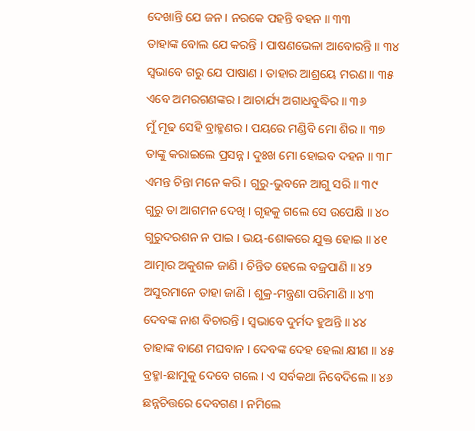ଦେଖାନ୍ତି ଯେ ଜନ । ନରକେ ପହନ୍ତି ବହନ ॥ ୩୩
ତାହାଙ୍କ ବୋଲ ଯେ କରନ୍ତି । ପାଷଣଭେଳା ଆବୋରନ୍ତି ॥ ୩୪
ସ୍ୱଭାବେ ଗରୁ ଯେ ପାଷାଣ । ତାହାର ଆଶ୍ରୟେ ମରଣ ॥ ୩୫
ଏବେ ଅମରଗଣଙ୍କର । ଆଚାର୍ଯ୍ୟ ଅଗାଧବୁଦ୍ଧିର ॥ ୩୬
ମୁଁ ମୂଢ ସେହି ବ୍ରାହ୍ମଣର । ପୟରେ ମଣ୍ଡିବି ମୋ ଶିର ॥ ୩୭
ତାଙ୍କୁ କରାଇଲେ ପ୍ରସନ୍ନ । ଦୁଃଖ ମୋ ହୋଇବ ଦହନ ॥ ୩୮
ଏମନ୍ତ ଚିନ୍ତା ମନେ କରି । ଗୁରୁ-ଭୁବନେ ଆଗୁ ସରି ॥ ୩୯
ଗୁରୁ ତା ଆଗମନ ଦେଖି । ଗୃହକୁ ଗଲେ ସେ ଉପେକ୍ଷି ॥ ୪୦
ଗୁରୁଦରଶନ ନ ପାଇ । ଭୟ-ଶୋକରେ ଯୁକ୍ତ ହୋଇ ॥ ୪୧
ଆତ୍ମାର ଅକୁଶଳ ଜାଣି । ଚିନ୍ତିତ ହେଲେ ବଜ୍ରପାଣି ॥ ୪୨
ଅସୁରମାନେ ତାହା ଜାଣି । ଶୁକ୍ର-ମନ୍ତ୍ରଣା ପରିମାଣି ॥ ୪୩
ଦେବଙ୍କ ନାଶ ବିଚାରନ୍ତି । ସ୍ୱଭାବେ ଦୁର୍ମଦ ହୁଅନ୍ତି ॥ ୪୪
ତାହାଙ୍କ ବାଣେ ମଘବାନ । ଦେବଙ୍କ ଦେହ ହେଲା କ୍ଷୀଣ ॥ ୪୫
ବ୍ରହ୍ମା-ଛାମୁକୁ ଦେବେ ଗଲେ । ଏ ସର୍ବକଥା ନିବେଦିଲେ ॥ ୪୬
ଛନ୍ନଚିତ୍ତରେ ଦେବଗଣ । ନମିଲେ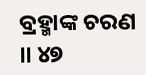ବ୍ରହ୍ମାଙ୍କ ଚରଣ ॥ ୪୭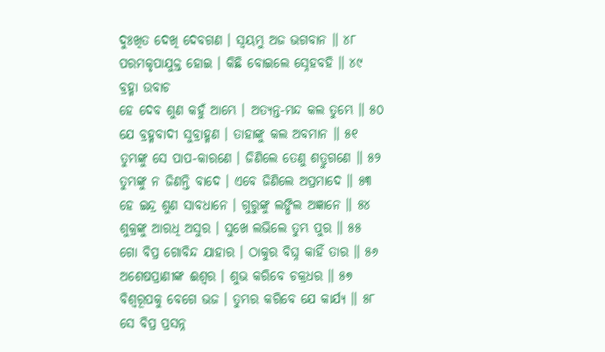ଦୁଃଖିତ ଦେଖି ଦେବଗଣ । ସ୍ୱୟମ୍ଭୁ ଅଜ ଭଗବାନ ॥ ୪୮
ପରମକୃପାଯୁକ୍ତ ହୋଇ । କିଛି ବୋଇଲେ ସ୍ନେହବହି ॥ ୪୯
ବ୍ରହ୍ମା ଉବାଚ
ହେ ଦେବ ଶୁଣ କହୁଁ ଆମ୍ଭେ । ଅତ୍ୟନ୍ତ-ମନ୍ଦ କଲ ତୁମ୍ଭେ ॥ ୫୦
ଯେ ବ୍ରହ୍ମବାଦୀ ସୁବ୍ରାହ୍ମଣ । ତାହାଙ୍କୁ କଲ ଅବମାନ ॥ ୫୧
ତୁମ୍ଭଙ୍କୁ ସେ ପାପ-କାରଣେ । ଜିଣିଲେ ତେଣୁ ଶତ୍ରୁଗଣେ ॥ ୫୨
ତୁମ୍ଭଙ୍କୁ ନ ଜିଣନ୍ତି ବାଦେ । ଏବେ ଜିଣିଲେ ଅପ୍ରମାଦେ ॥ ୫୩
ହେ ଇନ୍ଦ୍ର ଶୁଣ ସାବଧାନେ । ଗୁରୁଙ୍କୁ ଲଙ୍ଘିଲ ଅଜ୍ଞାନେ ॥ ୫୪
ଶୁକ୍ରଙ୍କୁ ଆରଧି ଅସୁର । ସୁଖେ ଲଭିଲେ ତୁମ୍ଭ ପୁର ॥ ୫୫
ଗୋ ବିପ୍ର ଗୋବିନ୍ଦ ଯାହାର । ଠାକୁର ବିଘ୍ନ କାହିଁ ତାର ॥ ୫୬
ଅଶେଷପ୍ରାଣୀଙ୍କ ଈଶ୍ୱର । ଶୁଭ କରିବେ ଚକ୍ରଧର ॥ ୫୭
ବିଶ୍ୱରୂପକୁ ବେଗେ ଭଜ । ତୁମ୍ଭର କରିବେ ଯେ କାର୍ଯ୍ୟ ॥ ୫୮
ସେ ବିପ୍ର ପ୍ରସନ୍ନ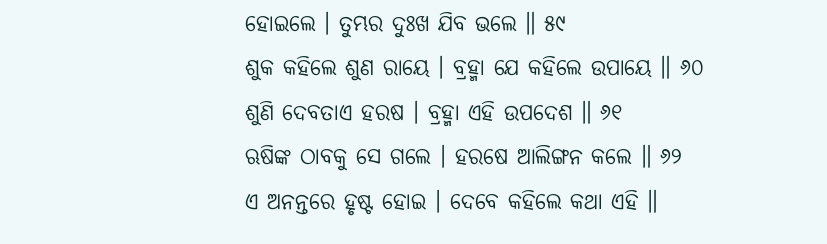ହୋଇଲେ । ତୁମ୍ଭର ଦୁଃଖ ଯିବ ଭଲେ ॥ ୫୯
ଶୁକ କହିଲେ ଶୁଣ ରାୟେ । ବ୍ରହ୍ମା ଯେ କହିଲେ ଉପାୟେ ॥ ୬୦
ଶୁଣି ଦେବତାଏ ହରଷ । ବ୍ରହ୍ମା ଏହି ଉପଦେଶ ॥ ୬୧
ଋଷିଙ୍କ ଠାବକୁ ସେ ଗଲେ । ହରଷେ ଆଲିଙ୍ଗନ କଲେ ॥ ୬୨
ଏ ଅନନ୍ତରେ ହୃଷ୍ଟ ହୋଇ । ଦେବେ କହିଲେ କଥା ଏହି ॥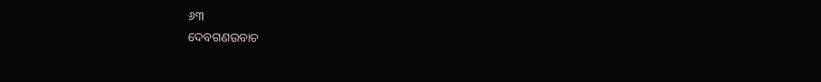୬୩
ଦେବଗଣଉବାଚ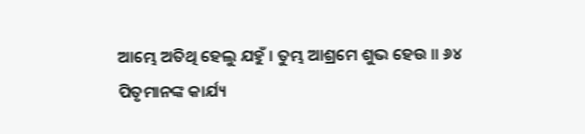ଆମ୍ଭେ ଅତିଥି ହେଲୁ ଯହୁଁ । ତୁମ୍ଭ ଆଶ୍ରମେ ଶୁଭ ହେଉ ॥ ୬୪
ପିତୃମାନଙ୍କ କାର୍ଯ୍ୟ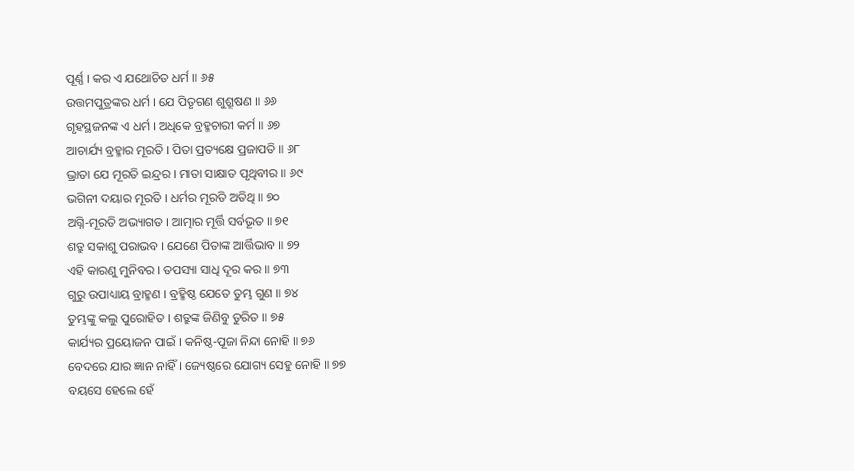ପୂର୍ଣ୍ଣ । କର ଏ ଯଥୋଚିତ ଧର୍ମ ॥ ୬୫
ଉତ୍ତମପୁତ୍ରଙ୍କର ଧର୍ମ । ଯେ ପିତୃଗଣ ଶୁଶ୍ରୂଷଣ ॥ ୬୬
ଗୃହସ୍ଥଜନଙ୍କ ଏ ଧର୍ମ । ଅଧିକେ ବ୍ରହ୍ମଚାରୀ କର୍ମ ॥ ୬୭
ଆଚାର୍ଯ୍ୟ ବ୍ରହ୍ମାର ମୂରତି । ପିତା ପ୍ରତ୍ୟକ୍ଷେ ପ୍ରଜାପତି ॥ ୬୮
ଭ୍ରାତା ଯେ ମୂରତି ଇନ୍ଦ୍ରର । ମାତା ସାକ୍ଷାତ ପୃଥିବୀର ॥ ୬୯
ଭଗିନୀ ଦୟାର ମୂରତି । ଧର୍ମର ମୂରତି ଅତିଥି ॥ ୭୦
ଅଗ୍ନି-ମୂରତି ଅଭ୍ୟାଗତ । ଆତ୍ମାର ମୂର୍ତ୍ତି ସର୍ବଭୂତ ॥ ୭୧
ଶତ୍ରୁ ସକାଶୁ ପରାଭବ । ଯେଣେ ପିତାଙ୍କ ଆର୍ତ୍ତିଭାବ ॥ ୭୨
ଏହି କାରଣୁ ମୁନିବର । ତପସ୍ୟା ସାଧି ଦୂର କର ॥ ୭୩
ଗୁରୁ ଉପାଧ୍ୟାୟ ବ୍ରାହ୍ମଣ । ବ୍ରହ୍ମିଷ୍ଠ ଯେତେ ତୁମ୍ଭ ଗୁଣ ॥ ୭୪
ତୁମ୍ଭଙ୍କୁ କଲୁ ପୁରୋହିତ । ଶତ୍ରୁଙ୍କ ଜିଣିବୁ ତୁରିତ ॥ ୭୫
କାର୍ଯ୍ୟର ପ୍ରୟୋଜନ ପାଇଁ । କନିଷ୍ଠ-ପୂଜା ନିନ୍ଦା ନୋହି ॥ ୭୬
ବେଦରେ ଯାର ଜ୍ଞାନ ନାହିଁ । ଜ୍ୟେଷ୍ଠରେ ଯୋଗ୍ୟ ସେହୁ ନୋହି ॥ ୭୭
ବୟସେ ହେଲେ ହେଁ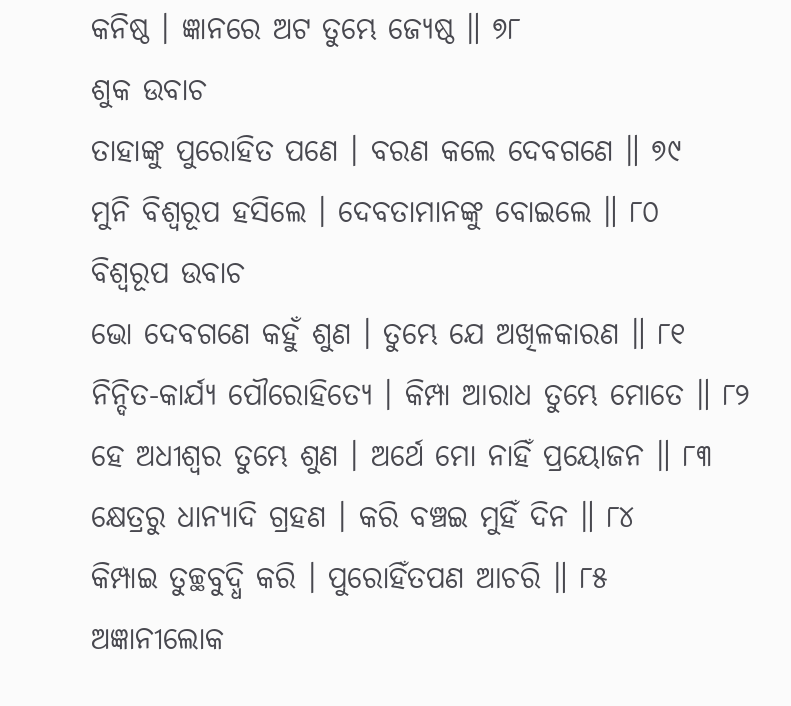କନିଷ୍ଠ । ଜ୍ଞାନରେ ଅଟ ତୁମ୍ଭେ ଜ୍ୟେଷ୍ଠ ॥ ୭୮
ଶୁକ ଉବାଚ
ତାହାଙ୍କୁ ପୁରୋହିତ ପଣେ । ବରଣ କଲେ ଦେବଗଣେ ॥ ୭୯
ମୁନି ବିଶ୍ୱରୂପ ହସିଲେ । ଦେବତାମାନଙ୍କୁ ବୋଇଲେ ॥ ୮୦
ବିଶ୍ୱରୂପ ଉବାଚ
ଭୋ ଦେବଗଣେ କହୁଁ ଶୁଣ । ତୁମ୍ଭେ ଯେ ଅଖିଳକାରଣ ॥ ୮୧
ନିନ୍ଦିତ-କାର୍ଯ୍ୟ ପୌରୋହିତ୍ୟେ । କିମ୍ପା ଆରାଧ ତୁମ୍ଭେ ମୋତେ ॥ ୮୨
ହେ ଅଧୀଶ୍ୱର ତୁମ୍ଭେ ଶୁଣ । ଅର୍ଥେ ମୋ ନାହିଁ ପ୍ରୟୋଜନ ॥ ୮୩
କ୍ଷେତ୍ରରୁ ଧାନ୍ୟାଦି ଗ୍ରହଣ । କରି ବଞ୍ଚଇ ମୁହିଁ ଦିନ ॥ ୮୪
କିମ୍ପାଇ ତୁଚ୍ଛବୁଦ୍ଧି କରି । ପୁରୋହିଁତପଣ ଆଚରି ॥ ୮୫
ଅଜ୍ଞାନୀଲୋକ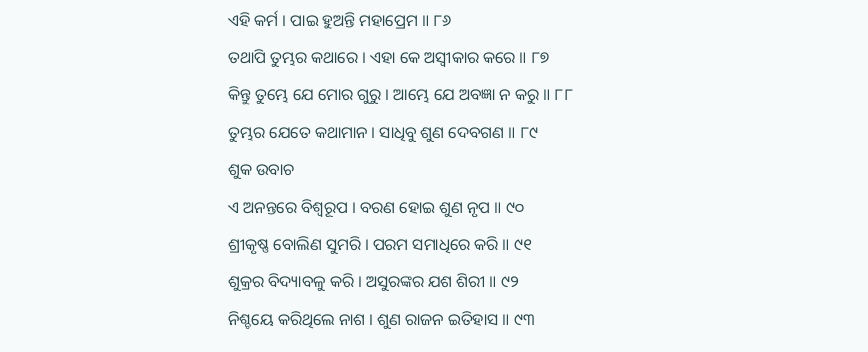ଏହି କର୍ମ । ପାଇ ହୁଅନ୍ତି ମହାପ୍ରେମ ॥ ୮୬
ତଥାପି ତୁମ୍ଭର କଥାରେ । ଏହା କେ ଅସ୍ୱୀକାର କରେ ॥ ୮୭
କିନ୍ତୁ ତୁମ୍ଭେ ଯେ ମୋର ଗୁରୁ । ଆମ୍ଭେ ଯେ ଅବଜ୍ଞା ନ କରୁ ॥ ୮୮
ତୁମ୍ଭର ଯେତେ କଥାମାନ । ସାଧିବୁ ଶୁଣ ଦେବଗଣ ॥ ୮୯
ଶୁକ ଉବାଚ
ଏ ଅନନ୍ତରେ ବିଶ୍ୱରୂପ । ବରଣ ହୋଇ ଶୁଣ ନୃପ ॥ ୯୦
ଶ୍ରୀକୃଷ୍ଣ ବୋଲିଣ ସୁମରି । ପରମ ସମାଧିରେ କରି ॥ ୯୧
ଶୁକ୍ରର ବିଦ୍ୟାବଳୁ କରି । ଅସୁରଙ୍କର ଯଶ ଶିରୀ ॥ ୯୨
ନିଶ୍ଚୟେ କରିଥିଲେ ନାଶ । ଶୁଣ ରାଜନ ଇତିହାସ ॥ ୯୩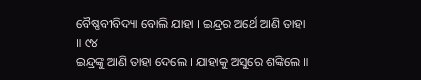ବୈଷ୍ଣବୀବିଦ୍ୟା ବୋଲି ଯାହା । ଇନ୍ଦ୍ରର ଅର୍ଥେ ଆଣି ତାହା ॥ ୯୪
ଇନ୍ଦ୍ରଙ୍କୁ ଆଣି ତାହା ଦେଲେ । ଯାହାକୁ ଅସୁରେ ଶଙ୍କିଲେ ॥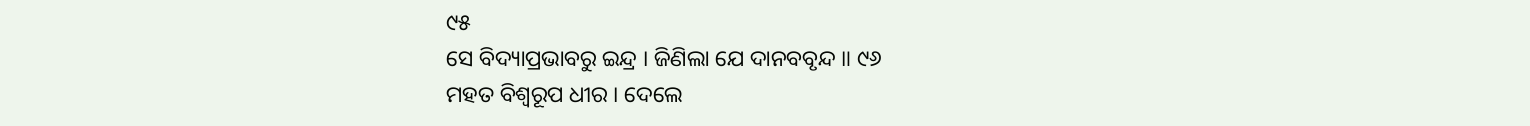୯୫
ସେ ବିଦ୍ୟାପ୍ରଭାବରୁ ଇନ୍ଦ୍ର । ଜିଣିଲା ଯେ ଦାନବବୃନ୍ଦ ॥ ୯୬
ମହତ ବିଶ୍ୱରୂପ ଧୀର । ଦେଲେ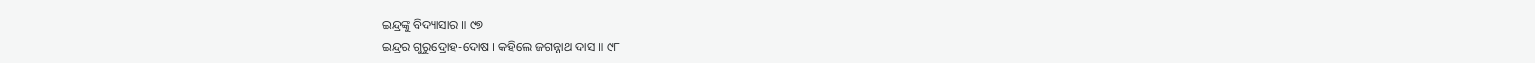ଇନ୍ଦ୍ରଙ୍କୁ ବିଦ୍ୟାସାର ॥ ୯୭
ଇନ୍ଦ୍ରର ଗୁରୁଦ୍ରୋହ-ଦୋଷ । କହିଲେ ଜଗନ୍ନାଥ ଦାସ ॥ ୯୮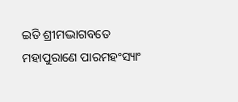ଇତି ଶ୍ରୀମଦ୍ଭାଗବତେ ମହାପୁରାଣେ ପାରମହଂସ୍ୟାଂ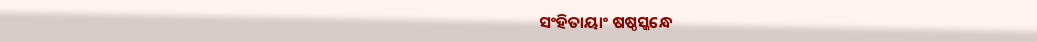ସଂହିତାୟାଂ ଷଷ୍ଠସ୍କନ୍ଧେ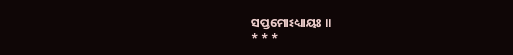ସପ୍ତମୋଽଧ୍ୟାୟଃ ॥
* * *